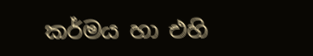කර්මය හා එහි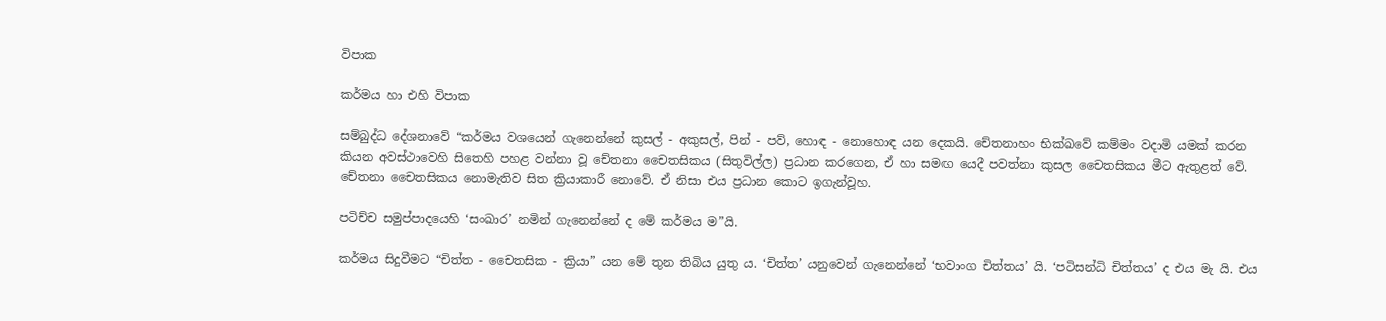විපාක

කර්මය හා එහි විපාක

සම්බුද්ධ දේශනාවේ “කර්මය වශයෙන් ගැනෙන්නේ කුසල් - අකුසල්, පින් - පව්, හොඳ - නොහොඳ යන දෙකයි. චේතනාහං භික්ඛවේ කම්මං වදාමි යමක් කරන කියන අවස්ථාවෙහි සිතෙහි පහළ වන්නා වූ චේතනා චෛතසිකය (සිතුවිල්ල) ප්‍රධාන කරගෙන, ඒ හා සමඟ යෙදී පවත්නා කුසල චෛතසිකය මීට ඇතුළත් වේ. චේතනා චෛතසිකය නොමැතිව සිත ක්‍රියාකාරී නොවේ. ඒ නිසා එය ප්‍රධාන කොට ඉගැන්වූහ.

පටිච්ච සමුප්පාදයෙහි ‘සංඛාර’ නමින් ගැනෙන්නේ ද මේ කර්මය ම”යි.

කර්මය සිදුවීමට “චිත්ත - චෛතසික - ක්‍රියා” යන මේ තුන තිබිය යුතු ය. ‘චිත්ත’ යනුවෙන් ගැනෙන්නේ ‘භවාංග චිත්තය’ යි. ‘පටිසන්ධි චිත්තය’ ද එය මැ යි. එය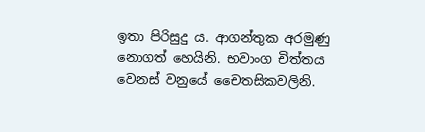ඉතා පිරිසුදු ය. ආගන්තුක අරමුණු නොගත් හෙයිනි. භවාංග චිත්තය වෙනස් වනුයේ චෛතසිකවලිනි.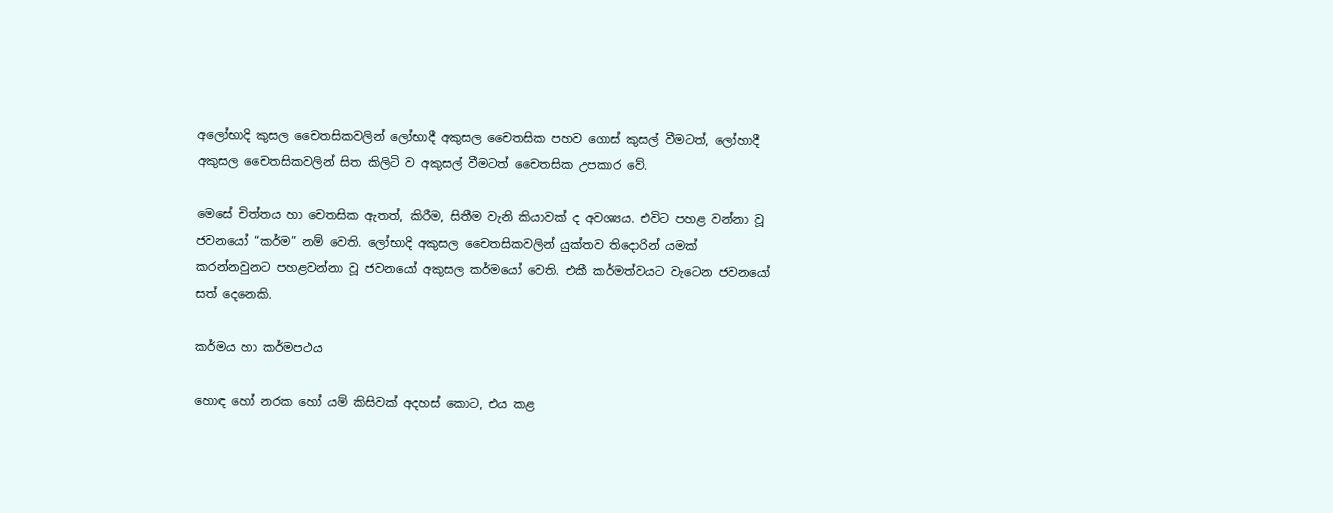අලෝභාදි කුසල චෛතසිකවලින් ලෝභාදී අකුසල චෛතසික පහව ගොස් කුසල් වීමටත්, ලෝහාදී අකුසල චෛතසිකවලින් සිත කිලිටි ව අකුසල් වීමටත් චෛතසික උපකාර වේ.

මෙසේ චිත්තය හා චෙතසික ඇතත්, කිරීම, සිතීම වැනි කියාවක් ද අවශ්‍යය. එවිට පහළ වන්නා වූ ජවනයෝ “කර්ම” නම් වෙති. ලෝභාදි අකුසල චෛතසිකවලින් යුක්තව තිදොරින් යමක් කරන්නවුනට පහළවන්නා වූ ජවනයෝ අකුසල කර්මයෝ වෙති. එකී කර්මත්වයට වැටෙන ජවනයෝ සත් දෙනෙකි.

කර්මය හා කර්මපථය

හොඳ හෝ නරක හෝ යම් කිසිවක් අදහස් කොට, එය කළ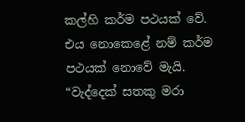කල්හි කර්ම පථයක් වේ. එය නොකෙළේ නම් කර්ම පථයක් නොවේ මැයි. “වැද්දෙක් සතකු මරා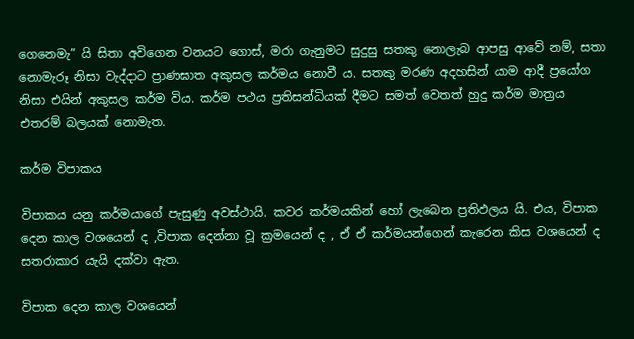ගෙනෙමැ” යි සිතා අවිගෙන වනයට ගොස්, මරා ගැනුමට සුදුසු සතකු නොලැබ ආපසු ආවේ නම්, සතා නොමැරූ නිසා වැද්දාට ප්‍රාණඝාත අකුසල කර්මය නොවී ය. සතකු මරණ අදහසින් යාම ආදී ප්‍රයෝග නිසා එයින් අකුසල කර්ම විය. කර්ම පථය ප්‍රතිසන්ධියක් දීමට සමත් වෙතත් හුදු කර්ම මාත්‍රය එතරම් බලයක් නොමැත.

කර්ම විපාකය

විපාකය යනු කර්මයාගේ පැසුණු අවස්ථායි. කවර කර්මයකින් හෝ ලැබෙන ප්‍රතිඵලය යි. එය, විපාක දෙන කාල වශයෙන් ද ,විපාක දෙන්නා වූ ක්‍රමයෙන් ද , ඒ ඒ කර්මයන්ගෙන් කැරෙන කිස වශයෙන් ද සතරාකාර යැයි දක්වා ඇත.

විපාක දෙන කාල වශයෙන්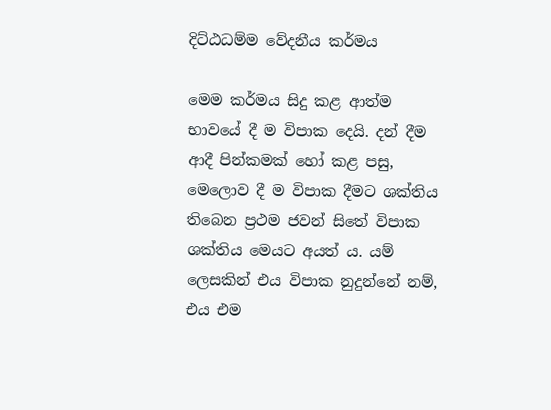දිට්ඨධම්ම වේදනීය කර්මය

මෙම කර්මය සිදු කළ ආත්ම භාවයේ දී ම විපාක දෙයි. දන් දීම ආදී පින්කමක් හෝ කළ පසු, මෙලොව දී ම විපාක දීමට ශක්තිය තිබෙන ප්‍රථම ජවන් සිතේ විපාක ශක්තිය මෙයට අයත් ය. යම් ලෙසකින් එය විපාක නුදුන්නේ නම්, එය එම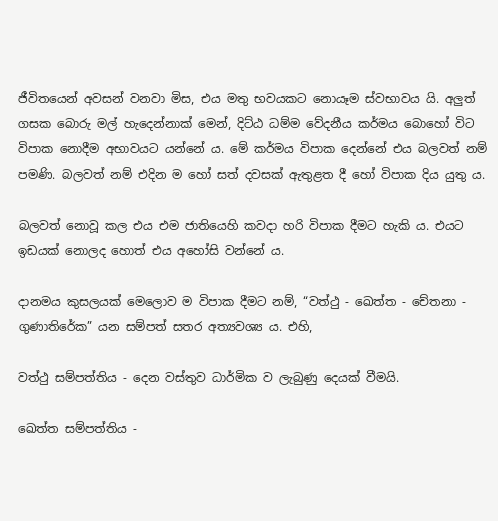ජීවිතයෙන් අවසන් වනවා මිස, එය මතු භවයකට නොයෑම ස්වභාවය යි. අලුත් ගසක බොරු මල් හැදෙන්නාක් මෙන්, දිට්ඨ ධම්ම වේදනීය කර්මය බොහෝ විට විපාක නොදීම අභාවයට යන්නේ ය. මේ කර්මය විපාක දෙන්නේ එය බලවත් නම් පමණි. බලවත් නම් එදින ම හෝ සත් දවසක් ඇතුළත දී හෝ විපාක දිය යුතු ය.

බලවත් නොවූ කල එය එම ජාතියෙහි කවදා හරි විපාක දීමට හැකි ය. එයට ඉඩයක් නොලද හොත් එය අහෝසි වන්නේ ය.

දානමය කුසලයක් මෙලොව ම විපාක දීමට නම්, “වත්ථු - ඛෙත්ත - චේතනා - ගුණාතිරේක” යන සම්පත් සතර අත්‍යවශ්‍ය ය. එහි,

වත්ථු සම්පත්තිය - දෙන වස්තුව ධාර්මික ව ලැබුණු දෙයක් වීමයි.

ඛෙත්ත සම්පත්තිය -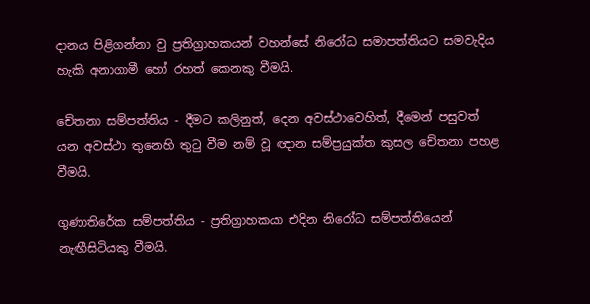දානය පිළිගන්නා වු ප්‍රතිග්‍රාහකයන් වහන්සේ නිරෝධ සමාපත්තියට සමවැදිය හැකි අනාගාමී හෝ රහත් කෙනකු වීමයි.

චේතනා සම්පත්තිය - දීමට කලිනුත්, දෙන අවස්ථාවෙහිත්, දීමෙන් පසුවත් යන අවස්ථා තුනෙහි තුටු වීම නම් වූ ඥාන සම්ප්‍රයුක්ත කුසල චේතනා පහළ වීමයි.

ගුණාතිරේක සම්පත්තිය - ප්‍රතිග්‍රාහකයා එදින නිරෝධ සම්පත්තියෙන් නැඟීසිටියකු වීමයි.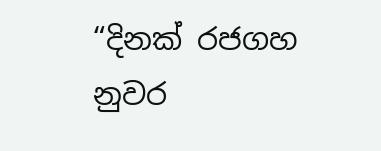“දිනක් රජගහ නුවර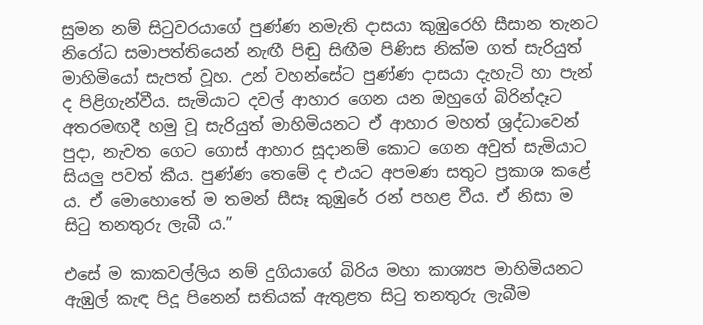සුමන නම් සිටුවරයාගේ පුණ්ණ නමැති දාසයා කුඹුරෙහි සීසාන තැනට නිරෝධ සමාපත්තියෙන් නැඟී පිඬු සිඟීම පිණිස නික්ම ගත් සැරියුත් මාහිමියෝ සැපත් වූහ. උන් වහන්සේට පුණ්ණ දාසයා දැහැටි හා පැන් ද පිළිගැන්වීය. සැමියාට දවල් ආහාර ගෙන යන ඔහුගේ බිරින්දෑට අතරමඟදී හමු වූ සැරියුත් මාහිමියනට ඒ ආහාර මහත් ශ්‍රද්ධාවෙන් පුදා, නැවත ගෙට ගොස් ආහාර සූදානම් කොට ගෙන අවුත් සැමියාට සියලු පවත් කීය. පුණ්ණ තෙමේ ද එයට අපමණ සතුට ප්‍රකාශ කළේ ය. ඒ මොහොතේ ම තමන් සීසෑ කුඹුරේ රන් පහළ වීය. ඒ නිසා ම සිටු තනතුරු ලැබී ය.”

එසේ ම කාකවල්ලිය නම් දුගියාගේ බිරිය මහා කාශ්‍යප මාහිමියනට ඇඹුල් කැඳ පිදූ පිනෙන් සතියක් ඇතුළත සිටු තනතුරු ලැබීම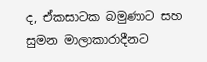ද, ඒකසාටක බමුණාට සහ සුමන මාලාකාරාදීනට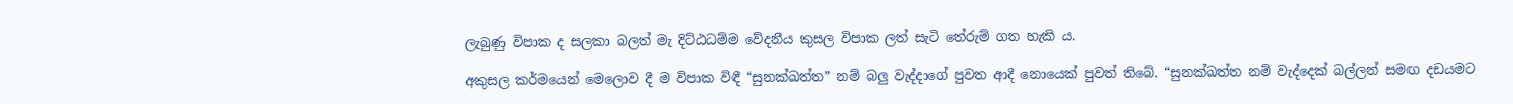ලැබුණු විපාක ද සලකා බලත් මැ දිට්ඨධම්ම වේදනීය කුසල විපාක ලත් සැටි තේරුම් ගත හැකි ය.

අකුසල කර්මයෙන් මෙලොව දී ම විපාක විඳී “සුනක්ඛත්ත” නම් බලු වැද්දාගේ පුවත ආදී නොයෙක් පුවත් තිබේ. “සුනක්ඛත්ත නම් වැද්දෙක් බල්ලන් සමඟ දඩයමට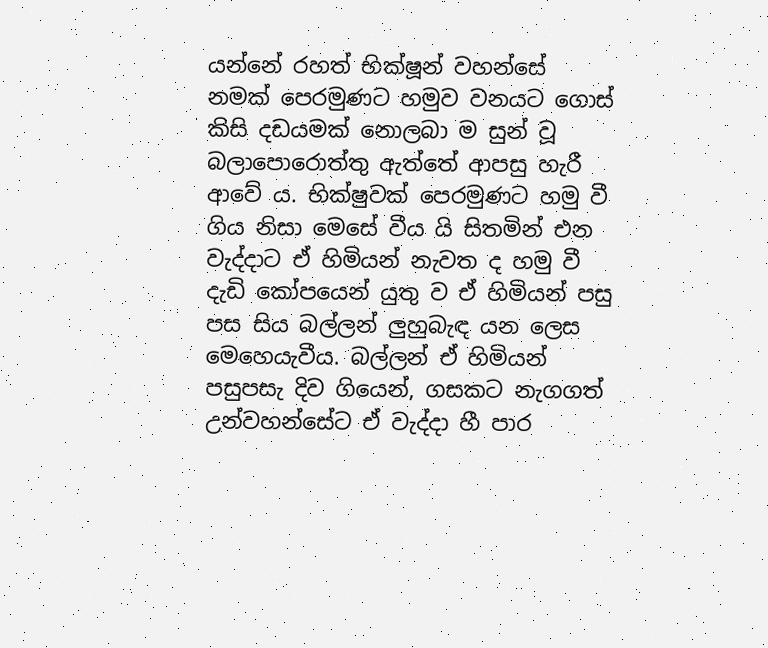යන්නේ රහත් භික්ෂූන් වහන්සේ නමක් පෙරමුණට හමුව වනයට ගොස් කිසි දඩයමක් නොලබා ම සුන් වූ බලාපොරොත්තු ඇත්තේ ආපසු හැරී ආවේ ය. භික්ෂුවක් පෙරමුණට හමු වී ගිය නිසා මෙසේ වීය යි සිතමින් එන වැද්දාට ඒ හිමියන් නැවත ද හමු වී දැඩි කෝපයෙන් යුතු ව ඒ හිමියන් පසු පස සිය බල්ලන් ලුහුබැඳ යන ලෙස මෙහෙයැවීය. බල්ලන් ඒ හිමියන් පසුපසැ දිව ගියෙන්, ගසකට නැගගත් උන්වහන්සේට ඒ වැද්දා හී පාර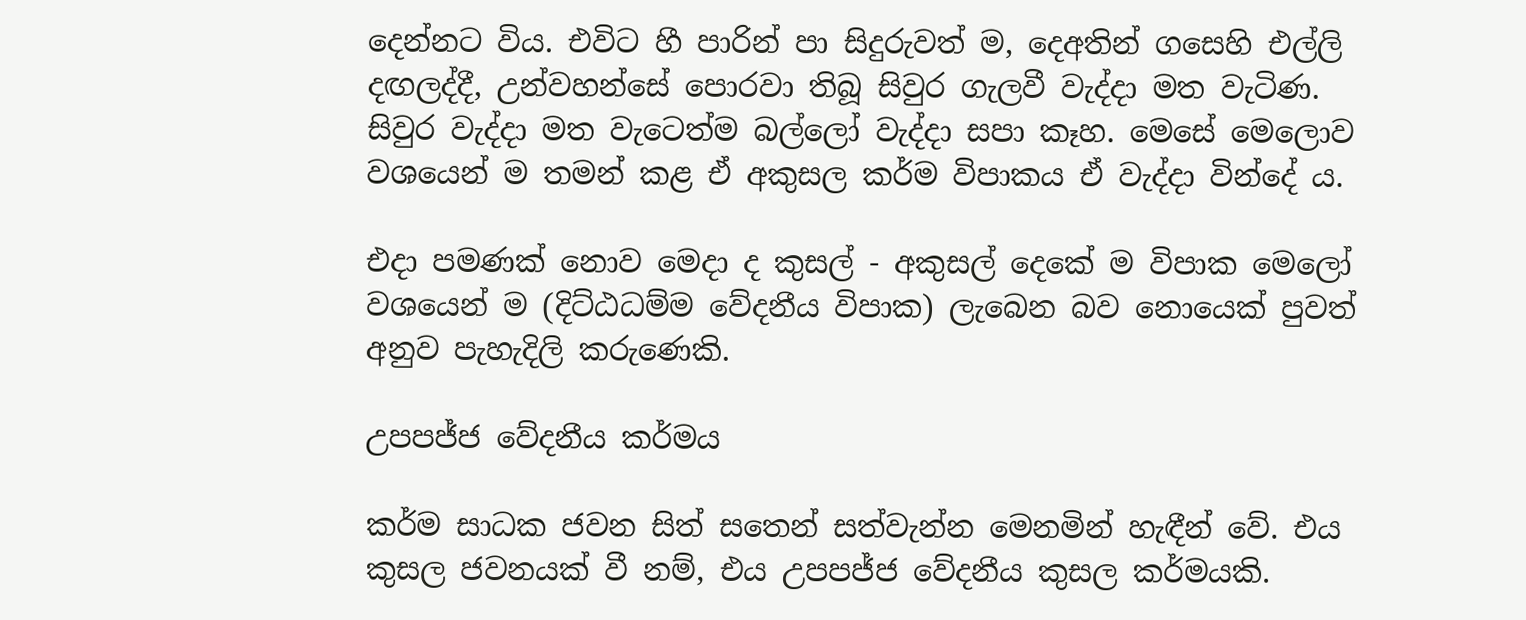දෙන්නට විය. එවිට හී පාරින් පා සිදුරුවත් ම, දෙඅතින් ගසෙහි එල්ලි දඟලද්දී, උන්වහන්සේ පොරවා තිබූ සිවුර ගැලවී වැද්දා මත වැටිණ. සිවුර වැද්දා මත වැටෙත්ම බල්ලෝ වැද්දා සපා කෑහ. මෙසේ මෙලොව වශයෙන් ම තමන් කළ ඒ අකුසල කර්ම විපාකය ඒ වැද්දා වින්දේ ය.

එදා පමණක් නොව මෙදා ද කුසල් - අකුසල් දෙකේ ම විපාක මෙලෝ වශයෙන් ම (දිට්ඨධම්ම වේදනීය විපාක) ලැබෙන බව නොයෙක් පුවත් අනුව පැහැදිලි කරුණෙකි.

උපපජ්ජ වේදනීය කර්මය

කර්ම සාධක ජවන සිත් සතෙන් සත්වැන්න මෙනමින් හැඳීන් වේ. එය කුසල ජවනයක් වී නම්, එය උපපජ්ජ වේදනීය කුසල කර්මයකි.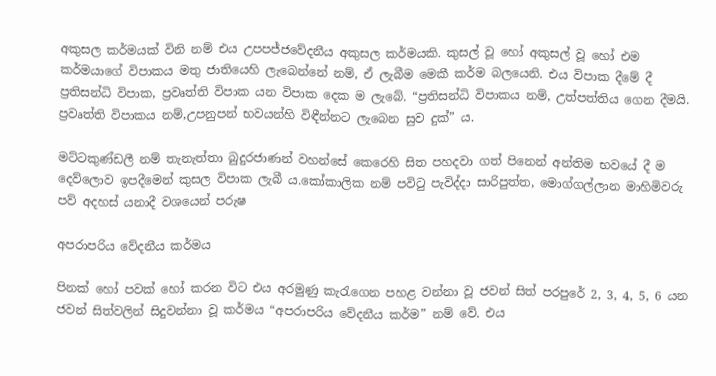අකුසල කර්මයක් විනි නම් එය උපපජ්ජවේදනීය අකුසල කර්මයකි. කුසල් වූ හෝ අකුසල් වූ හෝ එම කර්මයාගේ විපාකය මතු ජාතියෙහි ලැබෙන්නේ නම්, ඒ ලැබීම මෙකී කර්ම බලයෙනි. එය විපාක දීමේ දී ප්‍රතිසන්ධි විපාක, ප්‍රවෘත්ති විපාක යන විපාක දෙක ම ලැබේ. “ප්‍රතිසන්ධි විපාකය නම්, උත්පත්තිය ගෙන දීමයි. ප්‍රවෘත්ති විපාකය නම්,උපනුපන් භවයන්හි විඳීන්නට ලැබෙන සුව දුක්” ය.

මට්ටකුණ්ඩලී නම් තැනැත්තා බුදුරජාණන් වහන්සේ කෙරෙහි සිත පහදවා ගත් පිනෙන් අන්තිම භවයේ දී ම දෙව්ලොව ඉපදීමෙන් කුසල විපාක ලැබී ය.කෝකාලික නම් පවිටු පැවිද්දා සාරිපුත්ත, මොග්ගල්ලාන මාහිමිවරු පව් අදහස් යනාදී වශයෙන් පරුෂ

අපරාපරිය වේදනීය කර්මය

පිනක් හෝ පවක් හෝ කරන විට එය අරමුණු කැරැගෙන පහළ වන්නා වූ ජවන් සිත් පරපුරේ 2, 3, 4, 5, 6 යන ජවන් සිත්වලින් සිදුවන්නා වූ කර්මය “අපරාපරිය වේදනීය කර්ම” නම් වේ. එය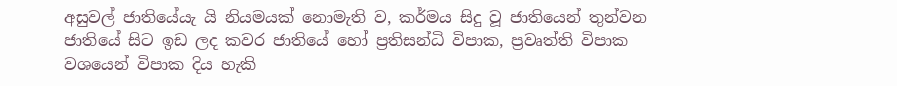අසුවල් ජාතියේයැ යි නියමයක් නොමැති ව, කර්මය සිදු වූ ජාතියෙන් තුන්වන ජාතියේ සිට ඉඩ ලද කවර ජාතියේ හෝ ප්‍රතිසන්ධි විපාක, ප්‍රවෘත්ති විපාක වශයෙන් විපාක දිය හැකි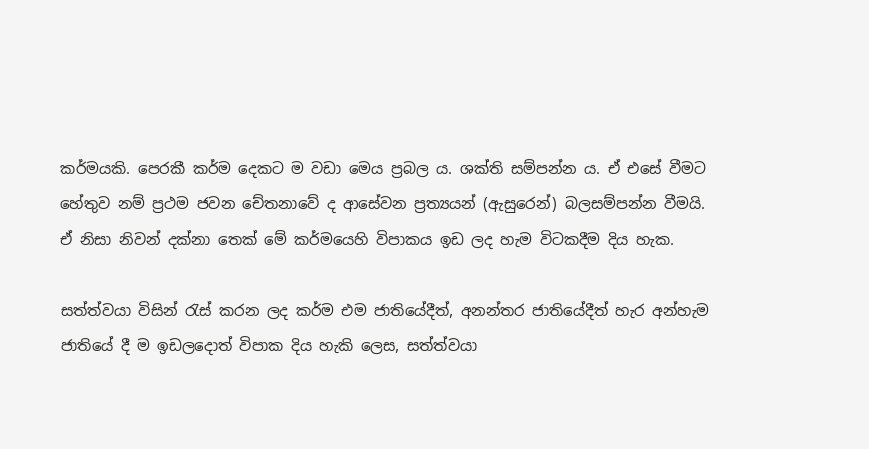කර්මයකි. පෙරකී කර්ම දෙකට ම වඩා මෙය ප්‍රබල ය. ශක්ති සම්පන්න ය. ඒ එසේ වීමට හේතුව නම් ප්‍රථම ජවන චේතනාවේ ද ආසේවන ප්‍රත්‍යයන් (ඇසුරෙන්) බලසම්පන්න වීමයි. ඒ නිසා නිවන් දක්නා තෙක් මේ කර්මයෙහි විපාකය ඉඩ ලද හැම විටකදීම දිය හැක.

සත්ත්වයා විසින් රැස් කරන ලද කර්ම එම ජාතියේදීත්, අනන්තර ජාතියේදීත් හැර අන්හැම ජාතියේ දී ම ඉඩලදොත් විපාක දිය හැකි ලෙස, සත්ත්වයා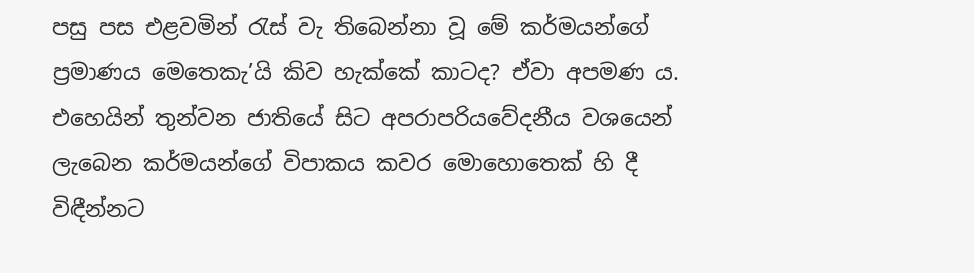පසු පස එළවමින් රැස් වැ තිබෙන්නා වූ මේ කර්මයන්ගේ ප්‍රමාණය මෙතෙකැ’යි කිව හැක්කේ කාටද? ඒවා අපමණ ය. එහෙයින් තුන්වන ජාතියේ සිට අපරාපරියවේදනීය වශයෙන් ලැබෙන කර්මයන්ගේ විපාකය කවර මොහොතෙක් හි දී විඳීන්නට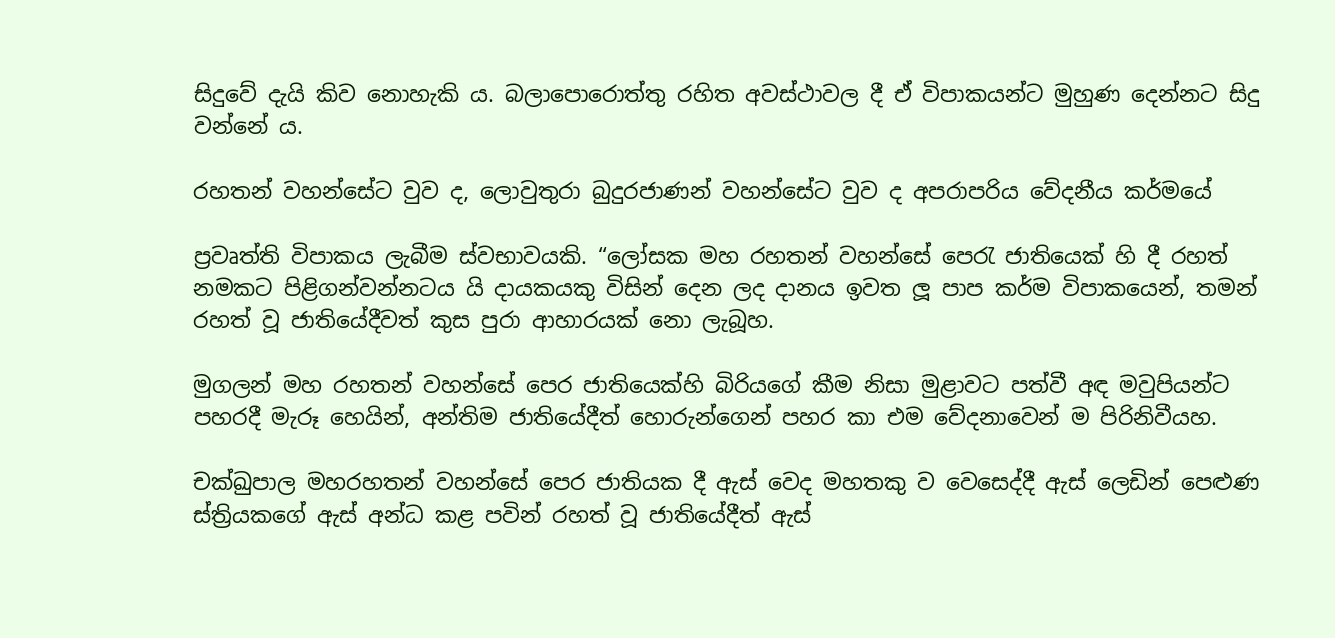සිදුවේ දැයි කිව නොහැකි ය. බලාපොරොත්තු රහිත අවස්ථාවල දී ඒ විපාකයන්ට මුහුණ දෙන්නට සිදු වන්නේ ය.

රහතන් වහන්සේට වුව ද, ලොවුතුරා බුදුරජාණන් වහන්සේට වුව ද අපරාපරිය වේදනීය කර්මයේ

ප්‍රවෘත්ති විපාකය ලැබීම ස්වභාවයකි. “ලෝසක මහ රහතන් වහන්සේ පෙරැ ජාතියෙක් හි දී රහත් නමකට පිළිගන්වන්නටය යි දායකයකු විසින් දෙන ලද දානය ඉවත ලූ පාප කර්ම විපාකයෙන්, තමන් රහත් වූ ජාතියේදීවත් කුස පුරා ආහාරයක් නො ලැබූහ.

මුගලන් මහ රහතන් වහන්සේ පෙර ජාතියෙක්හි බිරියගේ කීම නිසා මුළාවට පත්වී අඳ මවුපියන්ට පහරදී මැරූ හෙයින්, අන්තිම ජාතියේදීත් හොරුන්ගෙන් පහර කා එම වේදනාවෙන් ම පිරිනිවීයහ.

චක්ඛුපාල මහරහතන් වහන්සේ පෙර ජාතියක දී ඇස් වෙද මහතකු ව වෙසෙද්දී ඇස් ලෙඩින් පෙළුණ ස්ත්‍රියකගේ ඇස් අන්ධ කළ පවින් රහත් වූ ජාතියේදීත් ඇස්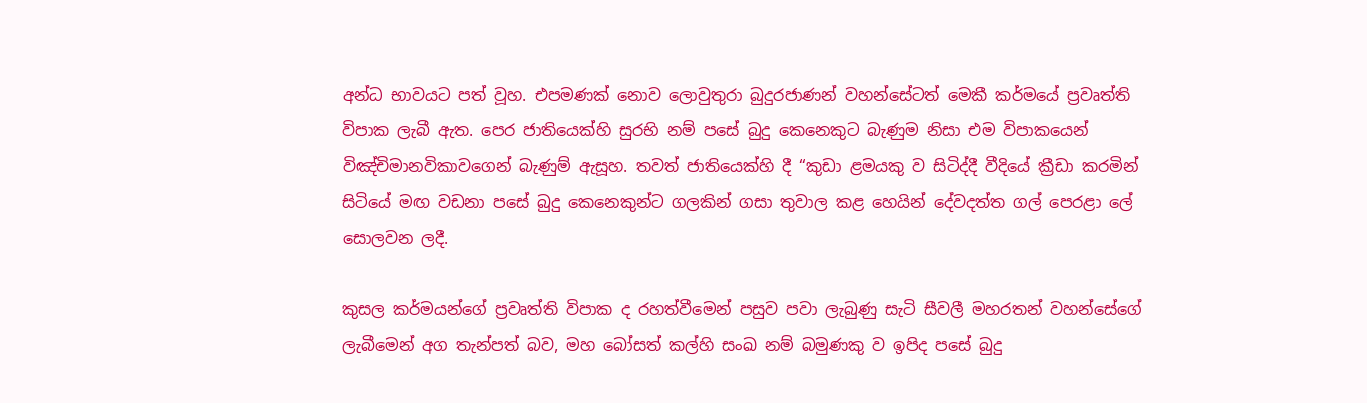අන්ධ භාවයට පත් වූහ. එපමණක් නොව ලොවුතුරා බුදුරජාණන් වහන්සේටත් මෙකී කර්මයේ ප්‍රවෘත්ති විපාක ලැබී ඇත. පෙර ජාතියෙක්හි සුරභි නම් පසේ බුදු කෙනෙකුට බැණුම නිසා එම විපාකයෙන් විඤ්චිමානවිකාවගෙන් බැණුම් ඇසූහ. තවත් ජාතියෙක්හි දී “කුඩා ළමයකු ව සිටිද්දී වීදියේ ක්‍රීඩා කරමින් සිටියේ මඟ වඩනා පසේ බුදු කෙනෙකුන්ට ගලකින් ගසා තුවාල කළ හෙයින් දේවදත්ත ගල් පෙරළා ලේ සොලවන ලදී.

කුසල කර්මයන්ගේ ප්‍රවෘත්ති විපාක ද රහත්වීමෙන් පසුව පවා ලැබුණු සැටි සීවලී මහරතන් වහන්සේගේ ලැබීමෙන් අග තැන්පත් බව, මහ බෝසත් කල්හි සංඛ නම් බමුණකු ව ඉපිද පසේ බුදු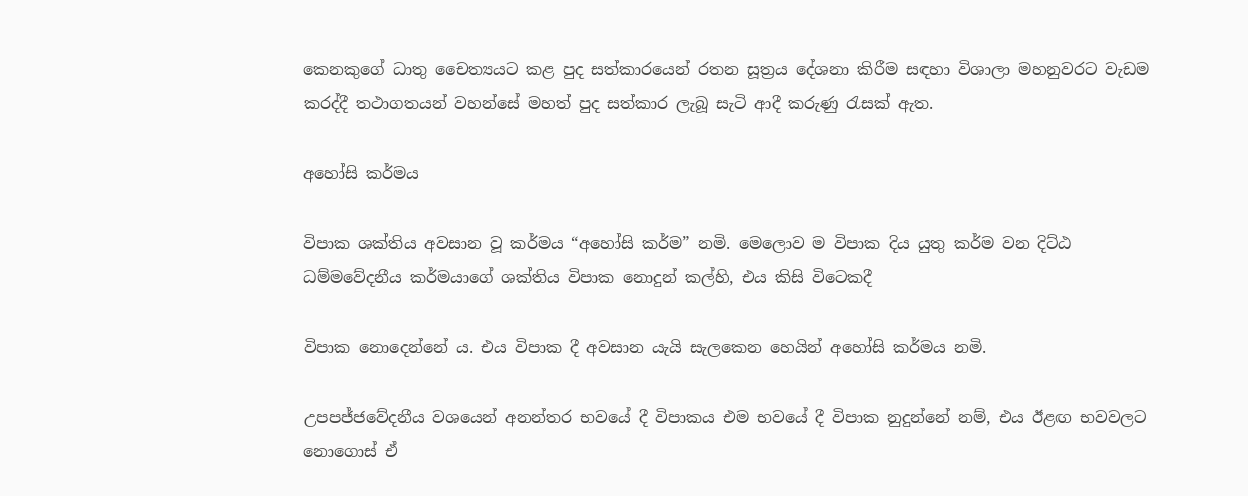කෙනකුගේ ධාතු චෛත්‍යයට කළ පුද සත්කාරයෙන් රතන සූත්‍රය දේශනා කිරීම සඳහා විශාලා මහනුවරට වැඩම කරද්දී තථාගතයන් වහන්සේ මහත් පුද සත්කාර ලැබූ සැටි ආදී කරුණු රැසක් ඇත.

අහෝසි කර්මය

විපාක ශක්තිය අවසාන වූ කර්මය “අහෝසි කර්ම” නමි. මෙලොව ම විපාක දිය යුතු කර්ම වන දිට්ඨ ධම්මවේදනීය කර්මයාගේ ශක්තිය විපාක නොදුන් කල්හි, එය කිසි විටෙකදී

විපාක නොදෙන්නේ ය. එය විපාක දී අවසාන යැයි සැලකෙන හෙයින් අහෝසි කර්මය නමි.

උපපජ්ජවේදනීය වශයෙන් අනන්තර භවයේ දී විපාකය එම භවයේ දී විපාක නුදුන්නේ නම්, එය ඊළඟ භවවලට නොගොස් ඒ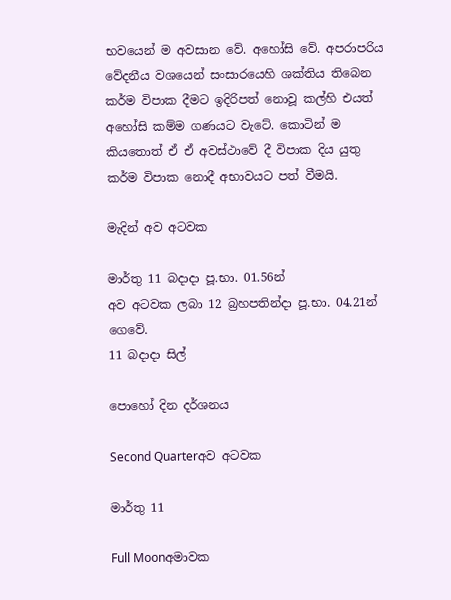භවයෙන් ම අවසාන වේ. අහෝසි වේ. අපරාපරිය වේදනීය වශයෙන් සංසාරයෙහි ශක්තිය තිබෙන කර්ම විපාක දීමට ඉදිරිපත් නොවූ කල්හි එයත් අහෝසි කම්ම ගණයට වැටේ. කොටින් ම කියතොත් ඒ ඒ අවස්ථාවේ දී විපාක දිය යුතු කර්ම විපාක නොදී අභාවයට පත් වීමයි.

මැදින් අව අටවක

මාර්තු 11 බදාදා පූ.භා. 01.56න්
අව අටවක ලබා 12 බ්‍රහපතින්දා පූ.භා. 04.21න් ගෙවේ.
11 බදාදා සිල්

පොහෝ දින දර්ශනය

Second Quarterඅව අටවක

මාර්තු 11

Full Moonඅමාවක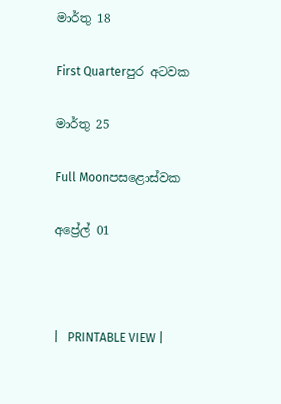මාර්තු 18

First Quarterපුර අටවක

මාර්තු 25

Full Moonපසළොස්වක

අප්‍රේල් 01



|   PRINTABLE VIEW |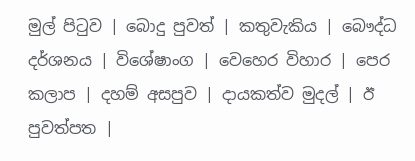මුල් පිටුව | බොදු පුවත් | කතුවැකිය | බෞද්ධ දර්ශනය | විශේෂාංග | වෙහෙර විහාර | පෙර කලාප | දහම් අසපුව | දායකත්ව මුදල් | ඊ පුවත්පත |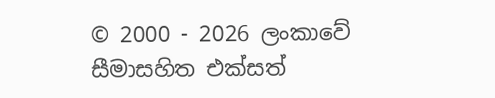© 2000 - 2026 ලංකාවේ සීමාසහිත එක්සත්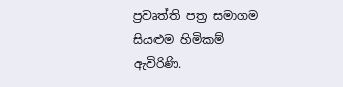ප්‍රවෘත්ති පත්‍ර සමාගම
සියළුම හිමිකම් ඇවිරිණි.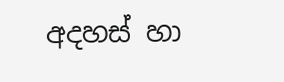අදහස් හා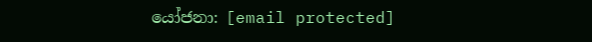යෝජනා: [email protected]